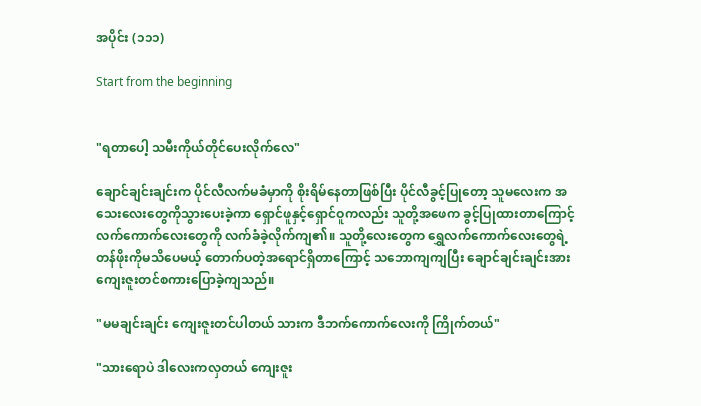အပိုင်း (၁၁၁)

Start from the beginning


"ရတာပေါ့ သမီးကိုယ်တိုင်ပေးလိုက်လေ"

ချောင်ချင်းချင်းက ပိုင်လီလက်မခံမှာကို စိုးရိမ်နေတာဖြစ်ပြီး ပိုင်လီခွင့်ပြုတော့ သူမလေးက အသေးလေးတွေကိုသွားပေးခဲ့ကာ ရှောင်ဖူနှင့်ရှောင်ဝူကလည်း သူတို့အဖေက ခွင့်ပြုထားတာကြောင့် လက်ကောက်လေးတွေကို လက်ခံခဲ့လိုက်ကျ၏။ သူတို့လေးတွေက ရွှေလက်ကောက်လေးတွေရဲ့ တန်ဖိုးကိုမသိပေမယ့် တောက်ပတဲ့အရောင်ရှိတာကြောင့် သဘောကျကျပြီး ချောင်ချင်းချင်းအား ကျေးဇူးတင်စကားပြောခဲ့ကျသည်။

"မမချင်းချင်း ကျေးဇူးတင်ပါတယ် သားက ဒီဘက်ကောက်လေးကို ကြိုက်တယ်"

"သားရောပဲ ဒါလေးကလှတယ် ကျေးဇူး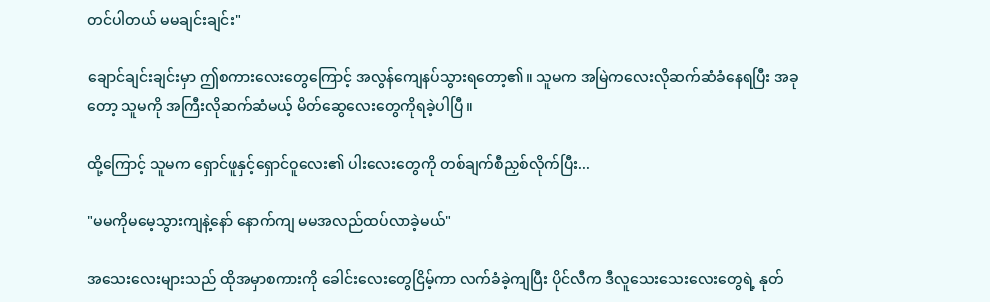တင်ပါတယ် မမချင်းချင်း"

ချောင်ချင်းချင်းမှာ ဤစကားလေးတွေကြောင့် အလွန်ကျေနပ်သွားရတော့၏။ သူမက အမြဲကလေးလိုဆက်ဆံခံနေရပြီး အခုတော့ သူမကို အကြီးလိုဆက်ဆံမယ့် မိတ်ဆွေလေးတွေကိုရခဲ့ပါပြီ။

ထို့ကြောင့် သူမက ရှောင်ဖူနှင့်ရှောင်ဝူလေး၏ ပါးလေးတွေကို တစ်ချက်စီညှစ်လိုက်ပြီး...

"မမကိုမမေ့သွားကျနဲ့နော် နောက်ကျ မမအလည်ထပ်လာခဲ့မယ်"

အသေးလေးများသည် ထိုအမှာစကားကို ခေါင်းလေးတွေငြိမ့်ကာ လက်ခံခဲ့ကျပြီး ပိုင်လီက ဒီလူသေးသေးလေးတွေရဲ့ နုတ်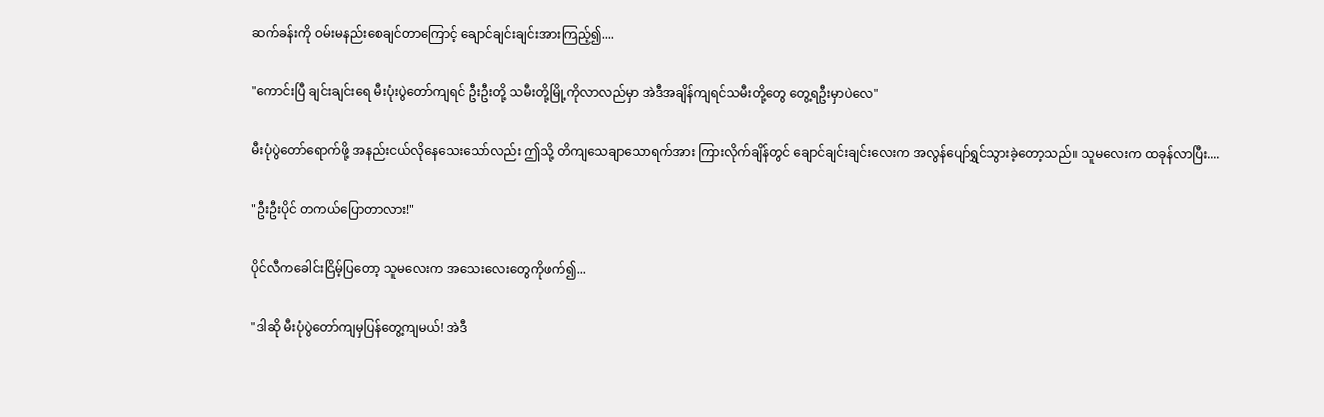ဆက်ခန်းကို ဝမ်းမနည်းစေချင်တာကြောင့် ချောင်ချင်းချင်းအားကြည့်၍....

"ကောင်းပြီ ချင်းချင်းရေ မီးပုံးပွဲတော်ကျရင် ဦးဦးတို့ သမီးတို့မြို့ကိုလာလည်မှာ အဲဒီအချိန်ကျရင်သမီးတို့တွေ တွေ့ရဦးမှာပဲလေ"

မီးပုံပွဲတော်ရောက်ဖို့ အနည်းငယ်လိုနေသေးသော်လည်း ဤသို့ တိကျသေချာသောရက်အား ကြားလိုက်ချိန်တွင် ချောင်ချင်းချင်းလေးက အလွန်ပျော်ရွှင်သွားခဲ့တော့သည်။ သူမလေးက ထခုန်လာပြီး....

"ဦးဦးပိုင် တကယ်ပြောတာလား!"

ပိုင်လီကခေါင်းငြိမ့်ပြတော့ သူမလေးက အသေးလေးတွေကိုဖက်၍...

"ဒါဆို မီးပုံပွဲတော်ကျမှပြန်တွေ့ကျမယ်! အဲဒီ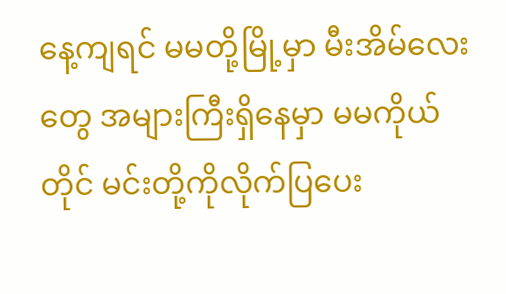နေ့ကျရင် မမတို့မြို့မှာ မီးအိမ်လေးတွေ အများကြီးရှိနေမှာ မမကိုယ်တိုင် မင်းတို့ကိုလိုက်ပြပေး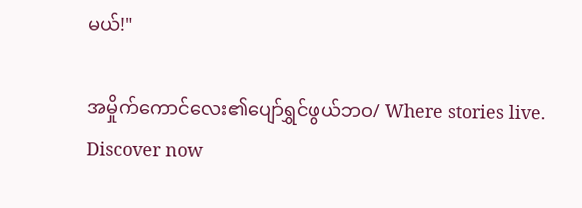မယ်!"

အမှိုက်ကောင်လေး၏ပျော်ရွှင်ဖွယ်ဘဝ/ Where stories live. Discover now